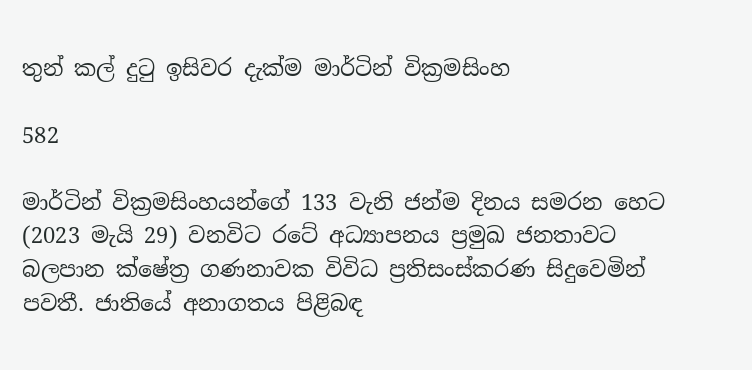තුන් කල් දුටු ඉසිවර දැක්ම මාර්ටින් වික්‍රමසිංහ

582

මාර්ටින් වික්‍රමසිංහයන්ගේ 133 වැනි ජන්ම දිනය සමරන හෙට (2023 මැයි 29) වනවිට රටේ අධ්‍යාපනය ප්‍රමුඛ ජනතාවට බලපාන ක්ෂේත්‍ර ගණනාවක විවිධ ප්‍රතිසංස්කරණ සිදුවෙමින් පවතී. ජාතියේ අනාගතය පිළිබඳ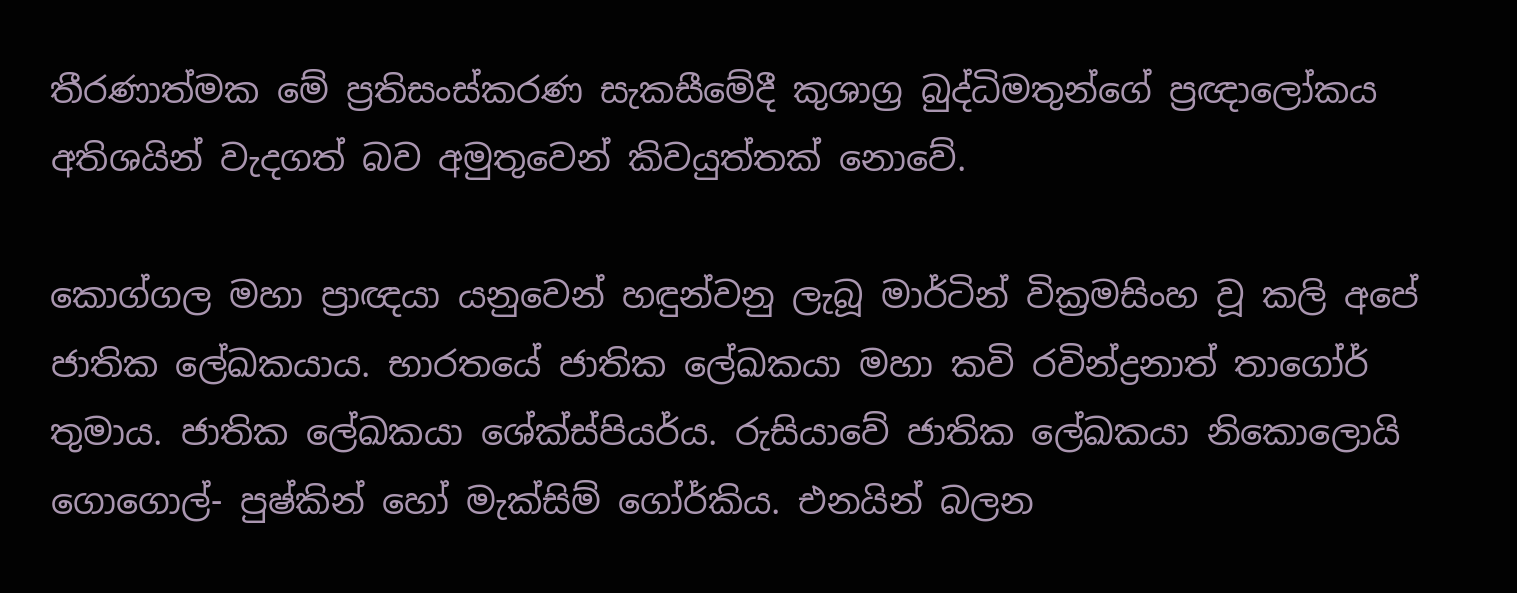තීරණාත්මක මේ ප්‍රතිසංස්කරණ සැකසීමේදී කුශාග්‍ර බුද්ධිමතුන්ගේ ප්‍රඥාලෝකය අතිශයින් වැදගත් බව අමුතුවෙන් කිවයුත්තක් නොවේ.

කොග්ගල මහා ප්‍රාඥයා යනුවෙන් හඳුන්වනු ලැබූ මාර්ටින් වික්‍රමසිංහ වූ කලි අපේ ජාතික ලේඛකයාය. භාරතයේ ජාතික ලේඛකයා මහා කවි රවින්ද්‍රනාත් තාගෝර් තුමාය. ජාතික ලේඛකයා ශේක්ස්පියර්ය. රුසියාවේ ජාතික ලේඛකයා නිකොලොයි ගොගොල්- පුෂ්කින් හෝ මැක්සිම් ගෝර්කිය. එනයින් බලන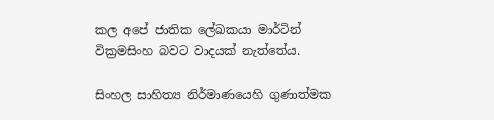කල අපේ ජාතික ලේඛකයා මාර්ටින් වික්‍රමසිංහ බවට වාදයක් නැත්තේය.

සිංහල සාහිත්‍ය නිර්මාණයෙහි ගුණාත්මක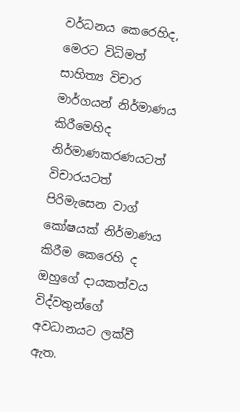වර්ධනය කෙරෙහිද, මෙරට විධිමත් සාහිත්‍ය විචාර මාර්ගයන් නිර්මාණය කිරීමෙහිද නිර්මාණකරණයටත් විචාරයටත් පිරිමැසෙන වාග් කෝෂයක් නිර්මාණය කිරීම කෙරෙහි ද ඔහුගේ දායකත්වය විද්වතුන්ගේ අවධානයට ලක්වී ඇත.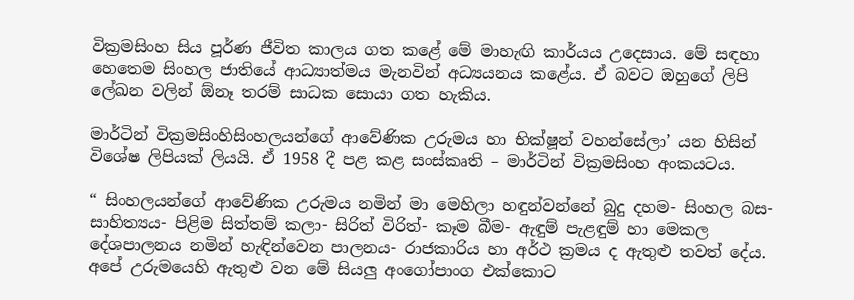වික්‍රමසිංහ සිය පූර්ණ ජීවිත කාලය ගත කළේ මේ මාහැඟි කාර්යය උදෙසාය. මේ සඳහා හෙතෙම සිංහල ජාතියේ ආධ්‍යාත්මය මැනවින් අධ්‍යයනය කළේය. ඒ බවට ඔහුගේ ලිපි ලේඛන වලින් ඕනෑ තරම් සාධක සොයා ගත හැකිය.

මාර්ටින් වික්‍රමසිංහිසිංහලයන්ගේ ආවේණික උරුමය හා භික්ෂූන් වහන්සේලා’ යන හිසින් විශේෂ ලිපියක් ලියයි. ඒ 1958 දී පළ කළ සංස්කෘති – මාර්ටින් වික්‍රමසිංහ අංකයටය.

“ සිංහලයන්ගේ ආවේණික උරුමය නමින් මා මෙහිලා හඳුන්වන්නේ බුදු දහම- සිංහල බස- සාහිත්‍යය- පිළිම සිත්තම් කලා- සිරිත් විරිත්- කෑම බීම- ඇඳුම් පැළඳුම් හා මෙකල දේශපාලනය නමින් හැඳින්වෙන පාලනය- රාජකාරිය හා අර්ථ ක්‍රමය ද ඇතුළු තවත් දේය. අපේ උරුමයෙහි ඇතුළු වන මේ සියලු අංගෝපාංග එක්කොට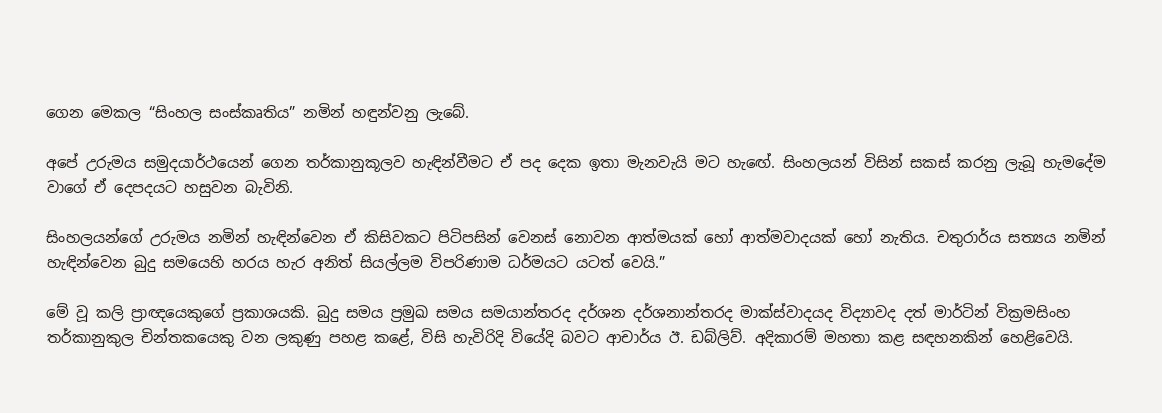ගෙන මෙකල “සිංහල සංස්කෘතිය” නමින් හඳුන්වනු ලැබේ.

අපේ උරුමය සමුදයාර්ථයෙන් ගෙන තර්කානුකූලව හැඳින්වීමට ඒ පද දෙක ඉතා මැනවැයි මට හැඟේ. සිංහලයන් විසින් සකස් කරනු ලැබූ හැමදේම වාගේ ඒ දෙපදයට හසුවන බැවිනි.

සිංහලයන්ගේ උරුමය නමින් හැඳින්වෙන ඒ කිසිවකට පිටිපසින් වෙනස් නොවන ආත්මයක් හෝ ආත්මවාදයක් හෝ නැතිය. චතුරාර්ය සත්‍යය නමින් හැඳින්වෙන බුදු සමයෙහි හරය හැර අනිත් සියල්ලම විපරිණාම ධර්මයට යටත් වෙයි.”

මේ වූ කලි ප්‍රාඥයෙකුගේ ප්‍රකාශයකි. බුදු සමය ප්‍රමුඛ සමය සමයාන්තරද දර්ශන දර්ශනාන්තරද මාක්ස්වාදයද විද්‍යාවද දත් මාර්ටින් වික්‍රමසිංහ තර්කානුකුල චින්තකයෙකු වන ලකුණු පහළ කළේ, විසි හැවිරිදි වියේදි බවට ආචාර්ය ඊ. ඩබ්ලිව්. අදිකාරම් මහතා කළ සඳහනකින් හෙළිවෙයි.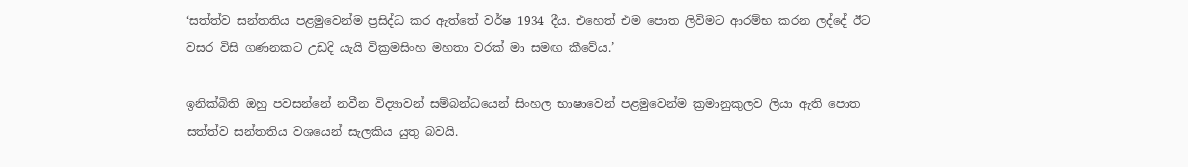‘සත්ත්ව සන්තතිය පළමුවෙන්ම ප්‍රසිද්ධ කර ඇත්තේ වර්ෂ 1934 දීය. එහෙත් එම පොත ලිවිමට ආරම්භ කරන ලද්දේ ඊට වසර විසි ගණනකට උඩදි යැයි වික්‍රමසිංහ මහතා වරක් මා සමඟ කීවේය.’

ඉනික්බිති ඔහු පවසන්නේ නවීන විද්‍යාවන් සම්බන්ධයෙන් සිංහල භාෂාවෙන් පළමුවෙන්ම ක්‍රමානුකුලව ලියා ඇති පොත සත්ත්ව සන්තතිය වශයෙන් සැලකිය යුතු බවයි.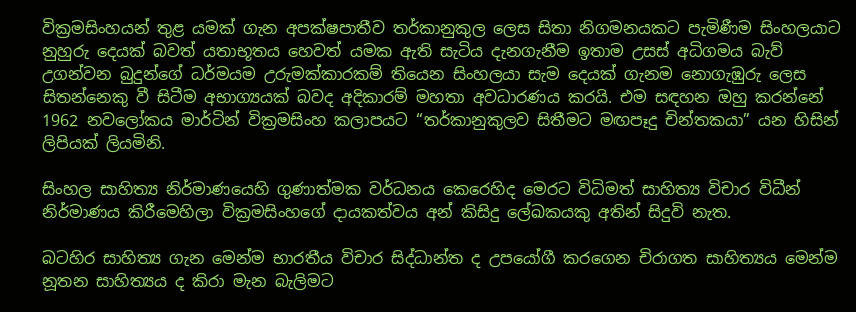වික්‍රමසිංහයන් තුළ යමක් ගැන අපක්ෂපාතීව තර්කානුකුල ලෙස සිතා නිගමනයකට පැමිණීම සිංහලයාට නුහුරු දෙයක් බවත් යතාභූතය හෙවත් යමක ඇති සැටිය දැනගැනීම ඉතාම උසස් අධිගමය බැව් උගන්වන බුදුන්ගේ ධර්මයම උරුමක්කාරකම් තියෙන සිංහලයා සැම දෙයක් ගැනම නොගැඹුරු ලෙස සිතන්නෙකු වී සිටීම අභාග්‍යයක් බවද අදිකාරම් මහතා අවධාරණය කරයි. එම සඳහන ඔහු කරන්නේ 1962 නවලෝකය මාර්ටින් වික්‍රමසිංහ කලාපයට “තර්කානුකුලව සිතීමට මඟපෑදු චින්තකයා” යන හිසින් ලිපියක් ලියමිනි.

සිංහල සාහිත්‍ය නිර්මාණයෙහි ගුණාත්මක වර්ධනය කෙරෙහිද මෙරට විධිමත් සාහිත්‍ය විචාර විධීන් නිර්මාණය කිරීමෙහිලා වික්‍රමසිංහගේ දායකත්වය අන් කිසිදු ලේඛකයකු අතින් සිදුවි නැත.

බටහිර සාහිත්‍ය ගැන මෙන්ම භාරතීය විචාර සිද්ධාන්ත ද උපයෝගී කරගෙන චිරාගත සාහිත්‍යය මෙන්ම නූතන සාහිත්‍යය ද කිරා මැන බැලිමට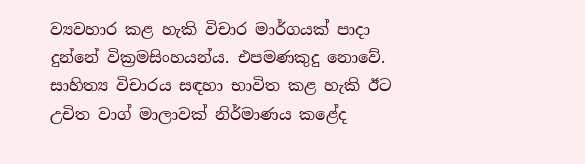ව්‍යවහාර කළ හැකි විචාර මාර්ගයක් පාදා දුන්නේ වික්‍රමසිංහයන්ය. එපමණකුදු නොවේ. සාහිත්‍ය විචාරය සඳහා භාවිත කළ හැකි ඊට උචිත වාග් මාලාවක් නිර්මාණය කළේද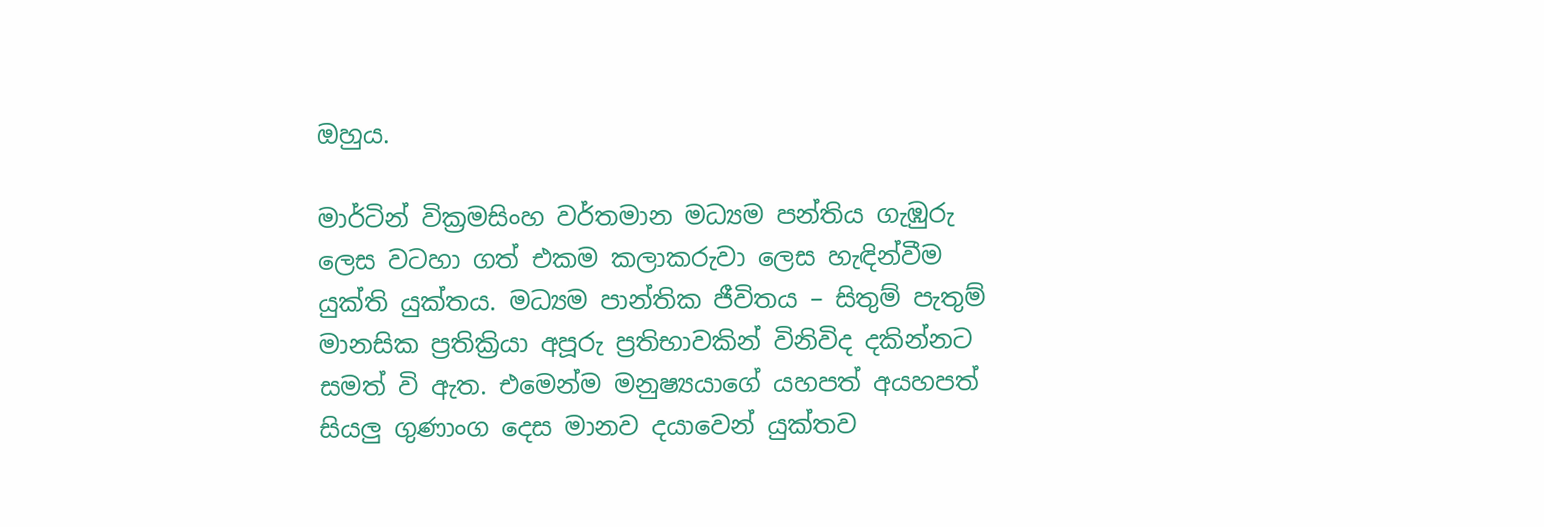ඔහුය.

මාර්ටින් වික්‍රමසිංහ වර්තමාන මධ්‍යම පන්තිය ගැඹුරු ලෙස වටහා ගත් එකම කලාකරුවා ලෙස හැඳින්වීම යුක්ති යුක්තය. මධ්‍යම පාන්තික ජීවිතය – සිතුම් පැතුම් මානසික ප්‍රතික්‍රියා අපූරු ප්‍රතිභාවකින් විනිවිද දකින්නට සමත් වි ඇත. එමෙන්ම මනුෂ්‍යයාගේ යහපත් අයහපත් සියලු ගුණාංග දෙස මානව දයාවෙන් යුක්තව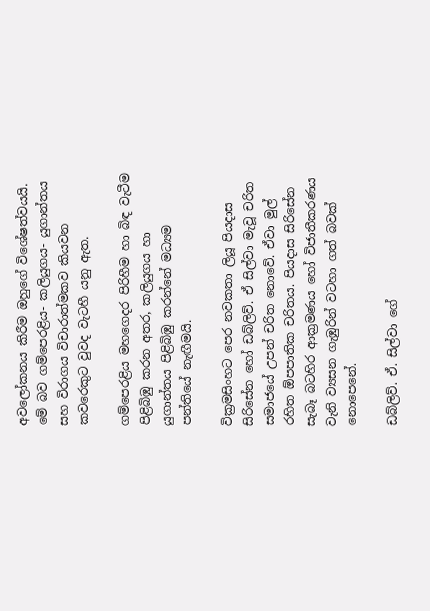අවලෝකනය කිරීම ඔහුගේ විශේෂත්වයයි. මේ බව ගම්පෙරළිය- කලියුගය- යුගාන්තය සහ විරාගය විචාරාත්මකව කියවන කවරෙකුට වුවද වැටහී යනු ඇත.

ගම්පෙරළිය මහගෙදර පිරිහීම හා බිඳ වැටීම පිළිබිඹු කරන අතර, කලියුගය හා යුගාන්තය පිළිබිඹු කරන්නේ මධ්‍යම පන්තියේ නැඟීමයි.

වික්‍රමසිංහට පෙර නවකතා ලියූ පියදාස සිරිසේන හෝ ඩබ්ලිව්. ඒ සිල්වා මැවූ චරිත සමාජයේ උපන් චරිත නොවේ. ඒවා මුල් රහිත ඕපපාතික චරිතය. පියදාස සිරිසේන සැබෑ බටහිර ආක්‍රමණය හෝ විජාතීකරණය වැනි ව්‍යසන ගැඹුරින් වටහා ගත් බවක් නොපෙනේ.

ඩබ්ලිව්. ඒ. සිල්වා ගේ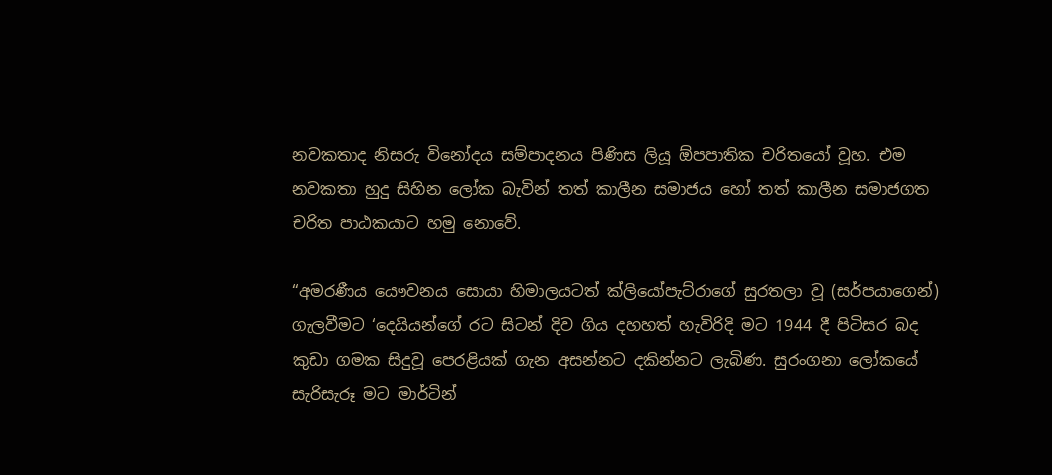නවකතාද නිසරු විනෝදය සම්පාදනය පිණිස ලියූ ඕපපාතික චරිතයෝ වූහ. එම නවකතා හුදු සිහින ලෝක බැවින් තත් කාලීන සමාජය හෝ තත් කාලීන සමාජගත චරිත පාඨකයාට හමු නොවේ.

“අමරණීය යෞවනය සොයා හිමාලයටත් ක්ලියෝපැට්රාගේ සුරතලා වූ (සර්පයාගෙන්) ගැලවීමට ‘දෙයියන්ගේ රට සිටන් දිව ගිය දහහත් හැවිරිදි මට 1944 දී පිටිසර බද කුඩා ගමක සිදුවූ පෙරළියක් ගැන අසන්නට දකින්නට ලැබිණ. සුරංගනා ලෝකයේ සැරිසැරූ මට මාර්ටින්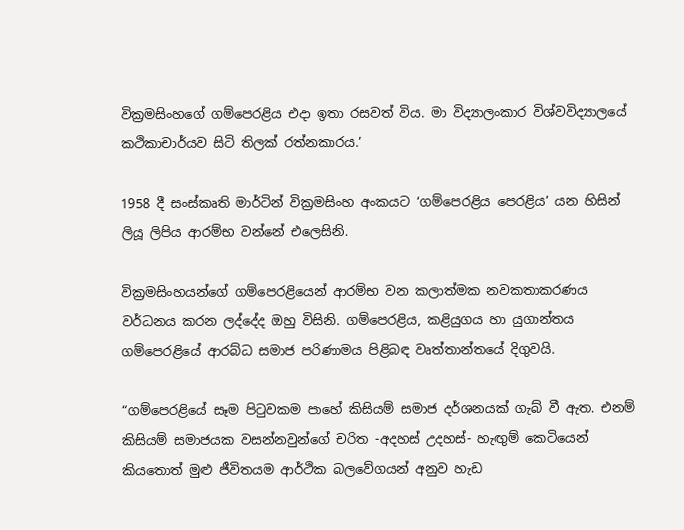වික්‍රමසිංහගේ ගම්පෙරළිය එදා ඉතා රසවත් විය. මා විද්‍යාලංකාර විශ්වවිද්‍යාලයේ කථිකාචාර්යව සිටි තිලක් රත්නකාරය.’

1958 දී සංස්කෘති මාර්ටින් වික්‍රමසිංහ අංකයට ‘ගම්පෙරළිය පෙරළිය’ යන හිසින් ලියූ ලිපිය ආරම්භ වන්නේ එලෙසිනි.

වික්‍රමසිංහයන්ගේ ගම්පෙරළියෙන් ආරම්භ වන කලාත්මක නවකතාකරණය වර්ධනය කරන ලද්දේද ඔහු විසිනි. ගම්පෙරළිය, කළියුගය හා යුගාන්තය ගම්පෙරළියේ ආරබ්ධ සමාජ පරිණාමය පිළිබඳ වෘත්තාන්තයේ දිගුවයි.

“ගම්පෙරළියේ සෑම පිටුවකම පාහේ කිසියම් සමාජ දර්ශනයක් ගැබ් වී ඇත. එනම් කිසියම් සමාජයක වසන්නවුන්ගේ චරිත -අදහස් උදහස්- හැඟුම් කෙටියෙන් කියතොත් මුළු ජීවිතයම ආර්ථික බලවේගයන් අනුව හැඩ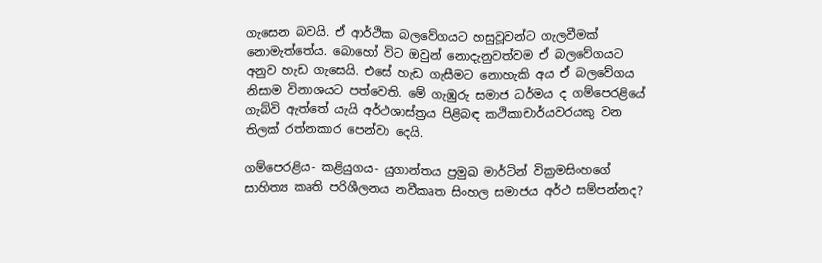ගැසෙන බවයි. ඒ ආර්ථික බලවේගයට හසුවූවන්ට ගැලවීමක් නොමැත්තේය. බොහෝ විට ඔවුන් නොදැනුවත්වම ඒ බලවේගයට අනුව හැඩ ගැසෙයි. එසේ හැඩ ගැසීමට නොහැකි අය ඒ බලවේගය නිසාම විනාශයට පත්වෙති. මේ ගැඹුරු සමාජ ධර්මය ද ගම්පෙරළියේ ගැබ්වි ඇත්තේ යැයි අර්ථශාස්ත්‍රය පිළිබඳ කථිකාචාර්යවරයකු වන තිලක් රත්නකාර පෙන්වා දෙයි.

ගම්පෙරළිය- කළියුගය- යුගාන්තය ප්‍රමුඛ මාර්ටින් වික්‍රමසිංහගේ සාහිත්‍ය කෘති පරිශීලනය නවීකෘත සිංහල සමාජය අර්ථ සම්පන්නද?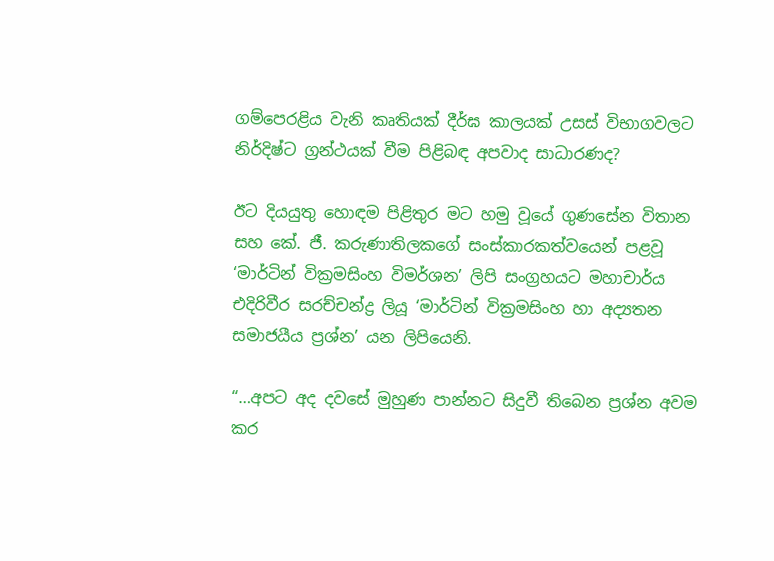ගම්පෙරළිය වැනි කෘතියක් දීර්ඝ කාලයක් උසස් විභාගවලට නිර්දිෂ්ට ග්‍රන්ථයක් වීම පිළිබඳ අපවාද සාධාරණද?

ඊට දියයුතු හොඳම පිළිතුර මට හමු වූයේ ගුණසේන විතාන සහ කේ. ජී. කරුණාතිලකගේ සංස්කාරකත්වයෙන් පළවූ ‘මාර්ටින් වික්‍රමසිංහ විමර්ශන’ ලිපි සංග්‍රහයට මහාචාර්ය එදිරිවීර සරච්චන්ද්‍ර ලියූ ‘මාර්ටින් වික්‍රමසිංහ හා අද්‍යතන සමාජයීය ප්‍රශ්න’ යන ලිපියෙනි.

“…අපට අද දවසේ මුහුණ පාන්නට සිදුවී තිබෙන ප්‍රශ්න අවම කර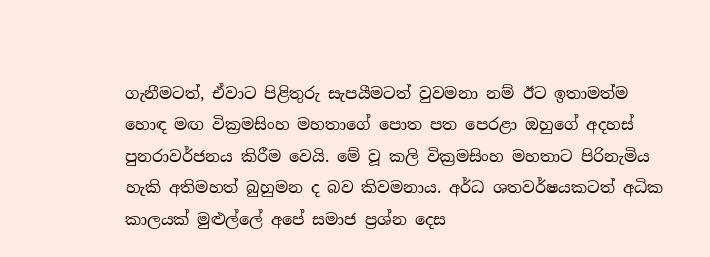ගැනීමටත්, ඒවාට පිළිතුරු සැපයීමටත් වුවමනා නම් ඊට ඉතාමත්ම හොඳ මඟ වික්‍රමසිංහ මහතාගේ පොත පත පෙරළා ඔහුගේ අදහස් පුනරාවර්ජනය කිරීම වෙයි. මේ වූ කලි වික්‍රමසිංහ මහතාට පිරිනැමිය හැකි අතිමහත් බුහුමන ද බව කිවමනාය. අර්ධ ශතවර්ෂයකටත් අධික කාලයක් මුළුල්ලේ අපේ සමාජ ප්‍රශ්න දෙස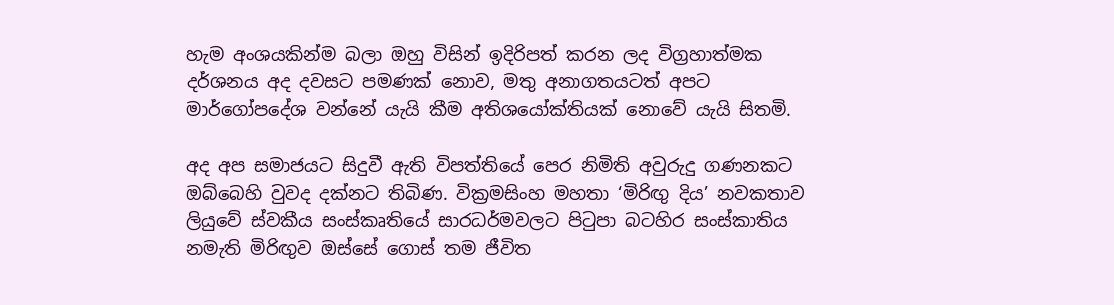හැම අංශයකින්ම බලා ඔහු විසින් ඉදිරිපත් කරන ලද විග්‍රහාත්මක දර්ශනය අද දවසට පමණක් නොව, මතු අනාගතයටත් අපට මාර්ගෝපදේශ වන්නේ යැයි කීම අතිශයෝක්තියක් නොවේ යැයි සිතමි.

අද අප සමාජයට සිදුවී ඇති විපත්තියේ පෙර නිමිති අවුරුදු ගණනකට ඔබ්බෙහි වුවද දක්නට තිබිණ. වික්‍රමසිංහ මහතා ‘මිරිඟු දිය’ නවකතාව ලියුවේ ස්වකීය සංස්කෘතියේ සාරධර්මවලට පිටුපා බටහිර සංස්කාතිය නමැති මිරිඟුව ඔස්සේ ගොස් තම ජීවිත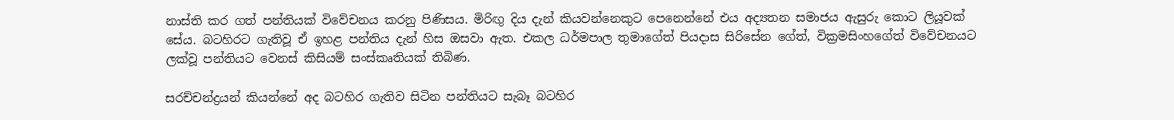නාස්ති කර ගත් පන්තියක් විවේචනය කරනු පිණිසය. මිරිඟු දිය දැන් කියවන්නෙකුට පෙනෙන්නේ එය අද්‍යතන සමාජය ඇසුරු කොට ලියූවක් සේය. බටහිරට ගැතිවූ ඒ ඉහළ පන්තිය දැන් හිස ඔසවා ඇත. එකල ධර්මපාල තුමාගේත් පියදාස සිරිසේන ගේත්, වික්‍රමසිංහගේත් විවේචනයට ලක්වූ පන්තියට වෙනස් කිසියම් සංස්කෘතියක් තිබිණ.

සරච්චන්ද්‍රයන් කියන්නේ අද බටහිර ගැතිව සිටින පන්තියට සැබෑ බටහිර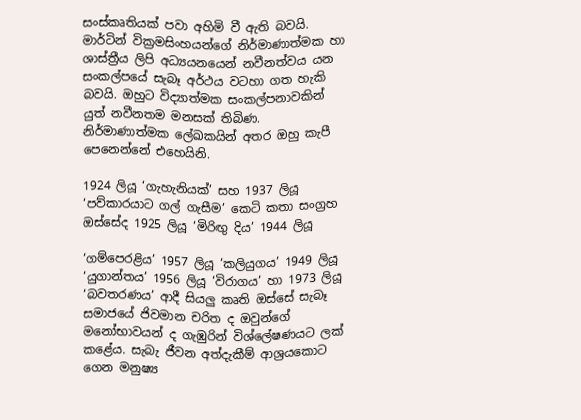සංස්කෘතියක් පවා අහිමි වී ඇති බවයි. මාර්ටින් වික්‍රමසිංහයන්ගේ නිර්මාණාත්මක හා ශාස්ත්‍රීය ලිපි අධ්‍යයනයෙන් නවීනත්වය යන සංකල්පයේ සැබෑ අර්ථය වටහා ගත හැකි බවයි. ඔහුට විද්‍යාත්මක සංකල්පනාවකින් යුත් නවීනතම මනසක් තිබිණ. නිර්මාණාත්මක ලේඛකයින් අතර ඔහු කැපී පෙනෙන්නේ එහෙයිනි.

1924 ලියූ ‘ගැහැනියක්’ සහ 1937 ලියූ ‘පව්කාරයාට ගල් ගැසීම’ කෙටි කතා සංග්‍රහ ඔස්සේද 1925 ලියූ ‘මිරිඟු දිය’ 1944 ලියූ

‘ගම්පෙරළිය’ 1957 ලියූ ‘කලියුගය’ 1949 ලියූ ‘යුගාන්තය’ 1956 ලියූ ‘විරාගය’ හා 1973 ලියූ ‘බවතරණය’ ආදී සියලු කෘති ඔස්සේ සැබෑ සමාජයේ ජිවමාන චරිත ද ඔවුන්ගේ මනෝභාවයන් ද ගැඹුරින් විශ්ලේෂණයට ලක් කළේය. සැබැ ජීවන අත්දැකීම් ආශ්‍රයකොට ගෙන මනුෂ්‍ය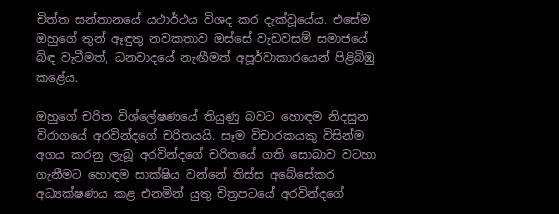චිත්ත සන්තානයේ යථාර්ථය විශද කර දැක්වූයේය. එසේම ඔහුගේ තුන් ඈඳුතු නවකතාව ඔස්සේ වැඩවසම් සමාජයේ බිඳ වැටීමත්, ධනවාදයේ නැඟීමත් අපූර්වාකාරයෙන් පිළිබිඹු කළේය.

ඔහුගේ චරිත විශ්ලේෂණයේ තියුණු බවට හොඳම නිදසුන විරාගයේ අරවින්දගේ චරිතයයි. සෑම විචාරකයකු විසින්ම අගය කරනු ලැබූ අරවින්දගේ චරිතයේ ගති සොබාව වටහා ගැනීමට හොඳම සාක්ෂිය වන්නේ තිස්ස අබේසේකර අධ්‍යක්ෂණය කළ එනමින් යුතු චිත්‍රපටයේ අරවින්දගේ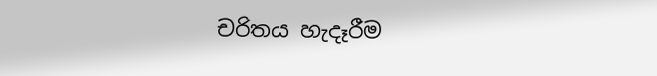චරිතය හැදෑරීම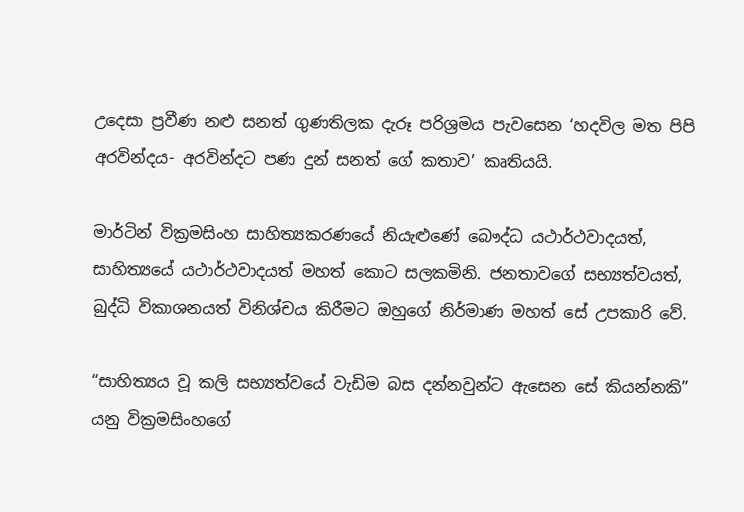උදෙසා ප්‍රවීණ නළු සනත් ගුණතිලක දැරූ පරිශ්‍රමය පැවසෙන ‘හදවිල මත පිපි අරවින්දය- අරවින්දට පණ දුන් සනත් ගේ කතාව’ කෘතියයි.

මාර්ටින් වික්‍රමසිංහ සාහිත්‍යකරණයේ නියැළුණේ බෞද්ධ යථාර්ථවාදයත්, සාහිත්‍යයේ යථාර්ථවාදයත් මහත් කොට සලකමිනි. ජනතාවගේ සභ්‍යත්වයත්, බුද්ධි විකාශනයත් විනිශ්චය කිරීමට ඔහුගේ නිර්මාණ මහත් සේ උපකාරි වේ.

“සාහිත්‍යය වූ කලි සභ්‍යත්වයේ වැඩිම බස දන්නවුන්ට ඇසෙන සේ කියන්නකි” යනු වික්‍රමසිංහගේ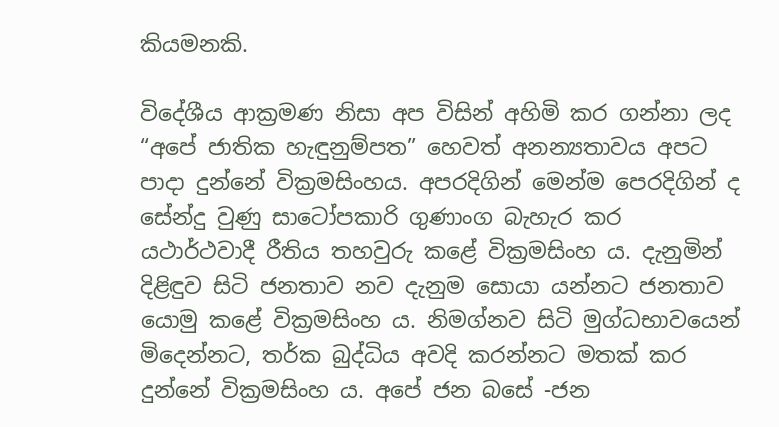කියමනකි.

විදේශීය ආක්‍රමණ නිසා අප විසින් අහිමි කර ගන්නා ලද “අපේ ජාතික හැඳුනුම්පත” හෙවත් අනන්‍යතාවය අපට පාදා දුන්නේ වික්‍රමසිංහය. අපරදිගින් මෙන්ම පෙරදිගින් ද සේන්දු වුණු සාටෝපකාරි ගුණාංග බැහැර කර යථාර්ථවාදී රීතිය තහවුරු කළේ වික්‍රමසිංහ ය. දැනුමින් දිළිඳුව සිටි ජනතාව නව දැනුම සොයා යන්නට ජනතාව යොමු කළේ වික්‍රමසිංහ ය. නිමග්නව සිටි මුග්ධභාවයෙන් මිදෙන්නට, තර්ක බුද්ධිය අවදි කරන්නට මතක් කර දුන්නේ වික්‍රමසිංහ ය. අපේ ජන බසේ -ජන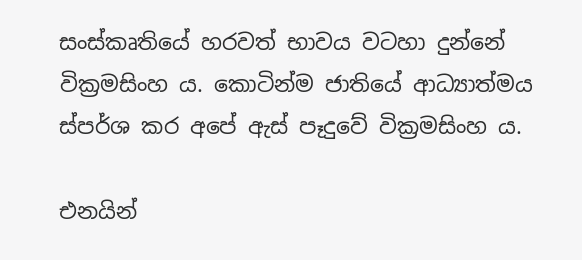සංස්කෘතියේ හරවත් භාවය වටහා දුන්නේ වික්‍රමසිංහ ය. කොටින්ම ජාතියේ ආධ්‍යාත්මය ස්පර්ශ කර අපේ ඇස් පෑදුවේ වික්‍රමසිංහ ය.

එනයින්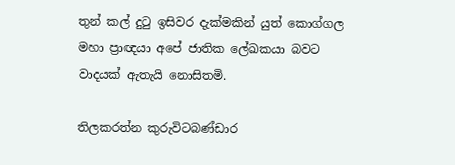තුන් කල් දුටු ඉසිවර දැක්මකින් යුත් කොග්ගල මහා ප්‍රාඥයා අපේ ජාතික ලේඛකයා බවට වාදයක් ඇතැයි නොසිතමි.

තිලකරත්න කුරුවිටබණ්ඩාර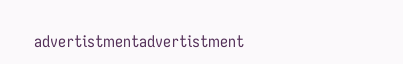advertistmentadvertistment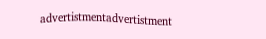advertistmentadvertistment